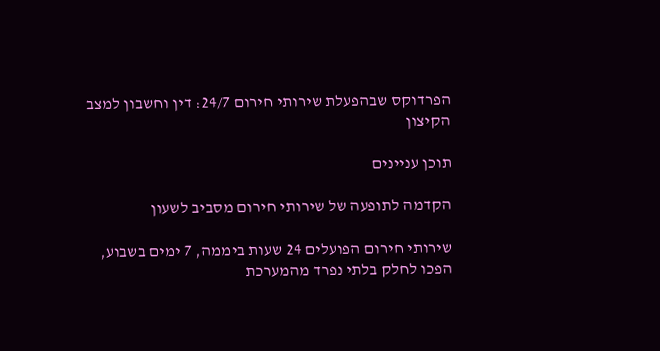הפרדוקס שבהפעלת שירותי חירום 24/7: דין וחשבון למצב הקיצון

תוכן עניינים

הקדמה לתופעה של שירותי חירום מסביב לשעון

שירותי חירום הפועלים 24 שעות ביממה, 7 ימים בשבוע, הפכו לחלק בלתי נפרד מהמערכת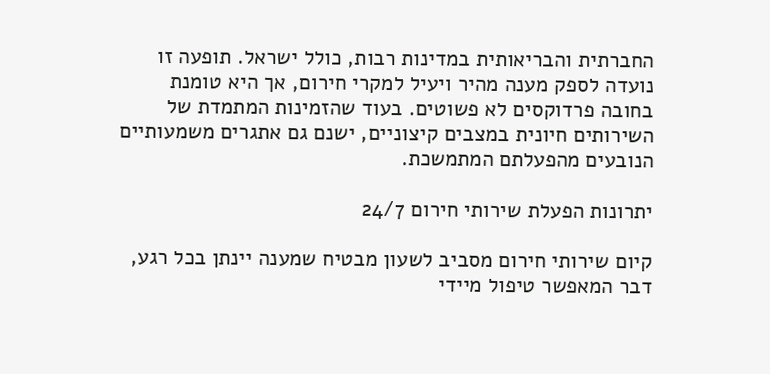החברתית והבריאותית במדינות רבות, כולל ישראל. תופעה זו נועדה לספק מענה מהיר ויעיל למקרי חירום, אך היא טומנת בחובה פרדוקסים לא פשוטים. בעוד שהזמינות המתמדת של השירותים חיונית במצבים קיצוניים, ישנם גם אתגרים משמעותיים הנובעים מהפעלתם המתמשכת.

יתרונות הפעלת שירותי חירום 24/7

קיום שירותי חירום מסביב לשעון מבטיח שמענה יינתן בכל רגע, דבר המאפשר טיפול מיידי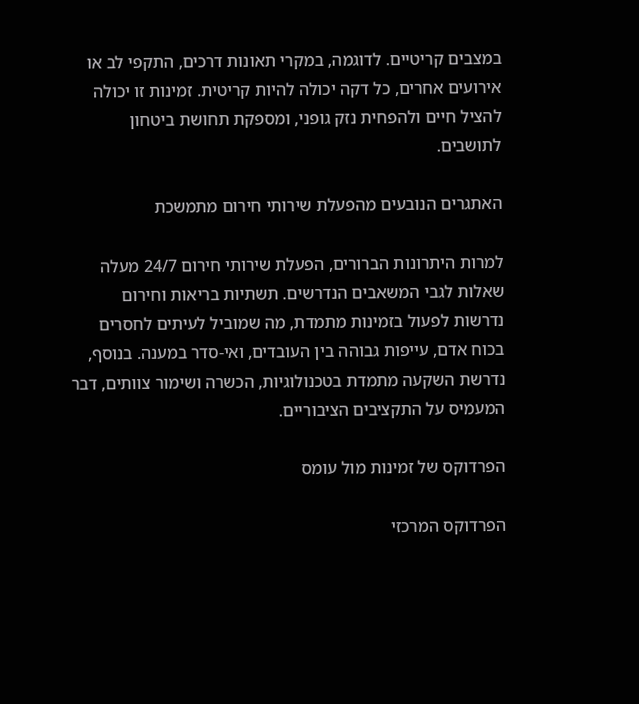במצבים קריטיים. לדוגמה, במקרי תאונות דרכים, התקפי לב או אירועים אחרים, כל דקה יכולה להיות קריטית. זמינות זו יכולה להציל חיים ולהפחית נזק גופני, ומספקת תחושת ביטחון לתושבים.

האתגרים הנובעים מהפעלת שירותי חירום מתמשכת

למרות היתרונות הברורים, הפעלת שירותי חירום 24/7 מעלה שאלות לגבי המשאבים הנדרשים. תשתיות בריאות וחירום נדרשות לפעול בזמינות מתמדת, מה שמוביל לעיתים לחסרים בכוח אדם, עייפות גבוהה בין העובדים, ואי-סדר במענה. בנוסף, נדרשת השקעה מתמדת בטכנולוגיות, הכשרה ושימור צוותים, דבר המעמיס על התקציבים הציבוריים.

הפרדוקס של זמינות מול עומס

הפרדוקס המרכזי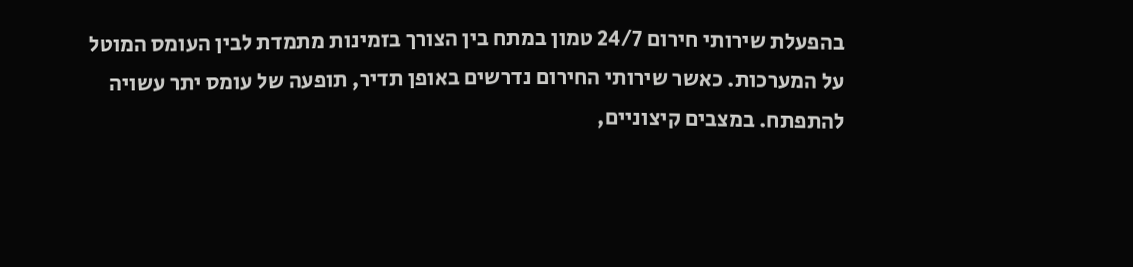בהפעלת שירותי חירום 24/7 טמון במתח בין הצורך בזמינות מתמדת לבין העומס המוטל על המערכות. כאשר שירותי החירום נדרשים באופן תדיר, תופעה של עומס יתר עשויה להתפתח. במצבים קיצוניים,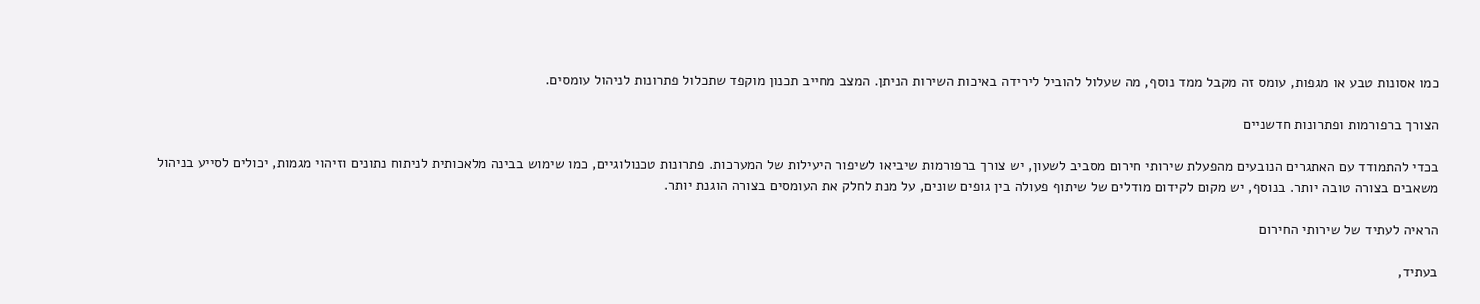כמו אסונות טבע או מגפות, עומס זה מקבל ממד נוסף, מה שעלול להוביל לירידה באיכות השירות הניתן. המצב מחייב תכנון מוקפד שתכלול פתרונות לניהול עומסים.

הצורך ברפורמות ופתרונות חדשניים

בכדי להתמודד עם האתגרים הנובעים מהפעלת שירותי חירום מסביב לשעון, יש צורך ברפורמות שיביאו לשיפור היעילות של המערכות. פתרונות טכנולוגיים, כמו שימוש בבינה מלאכותית לניתוח נתונים וזיהוי מגמות, יכולים לסייע בניהול משאבים בצורה טובה יותר. בנוסף, יש מקום לקידום מודלים של שיתוף פעולה בין גופים שונים, על מנת לחלק את העומסים בצורה הוגנת יותר.

הראיה לעתיד של שירותי החירום

בעתיד,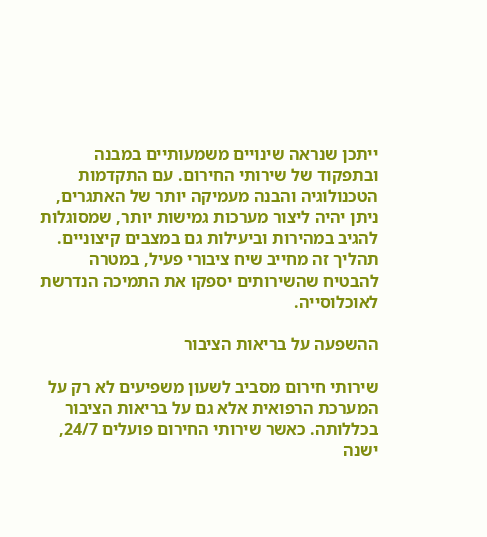ייתכן שנראה שינויים משמעותיים במבנה ובתפקוד של שירותי החירום. עם התקדמות הטכנולוגיה והבנה מעמיקה יותר של האתגרים, ניתן יהיה ליצור מערכות גמישות יותר, שמסוגלות להגיב במהירות וביעילות גם במצבים קיצוניים. תהליך זה מחייב שיח ציבורי פעיל, במטרה להבטיח שהשירותים יספקו את התמיכה הנדרשת לאוכלוסייה.

ההשפעה על בריאות הציבור

שירותי חירום מסביב לשעון משפיעים לא רק על המערכת הרפואית אלא גם על בריאות הציבור בכללותה. כאשר שירותי החירום פועלים 24/7, ישנה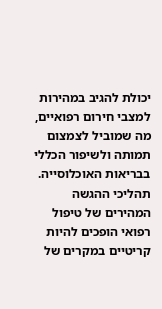יכולת להגיב במהירות למצבי חירום רפואיים, מה שמוביל לצמצום תמותה ולשיפור הכללי בבריאות האוכלוסייה. תהליכי ההגשה המהירים של טיפול רפואי הופכים להיות קריטיים במקרים של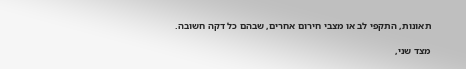תאונות, התקפי לב או מצבי חירום אחרים, שבהם כל דקה חשובה.

מצד שני,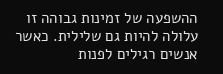ההשפעה של זמינות גבוהה זו עלולה להיות גם שלילית. כאשר אנשים רגילים לפנות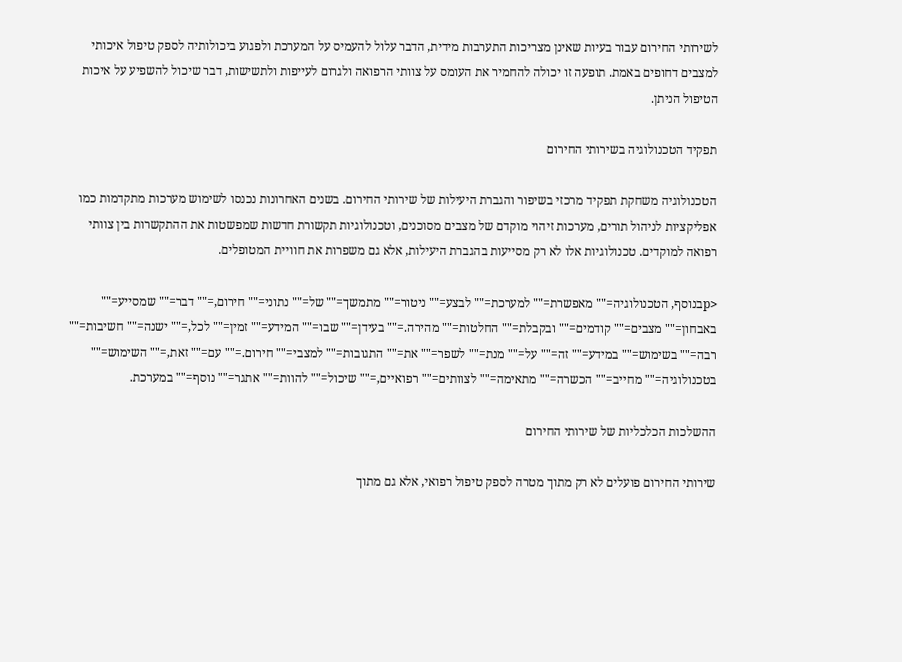לשירותי החירום עבור בעיות שאינן מצריכות התערבות מידית, הדבר עלול להעמיס על המערכת ולפגוע ביכולותיה לספק טיפול איכותי למצבים דחופים באמת. תופעה זו יכולה להחמיר את העומס על צוותי הרפואה ולגרום לעייפות ולתשישות, דבר שיכול להשפיע על איכות הטיפול הניתן.

תפקיד הטכנולוגיה בשירותי החירום

הטכנולוגיה משחקת תפקיד מרכזי בשיפור והגברת היעילות של שירותי החירום. בשנים האחרונות נכנסו לשימוש מערכות מתקדמות כמו אפליקציות לניהול תורים, מערכות זיהוי מוקדם של מצבים מסוכנים, וטכנולוגיות תקשורת חדשות שמפשטות את ההתקשרות בין צוותי רפואה למוקדים. טכנולוגיות אלו לא רק מסייעות בהגברת היעילות, אלא גם משפרות את חוויית המטופלים.

<pבנוסף, הטכנולוגיה="" מאפשרת="" למערכת="" לבצע="" ניטור="" מתמשך="" של="" נתוני="" חירום,="" דבר="" שמסייע="" באבחון="" מצבים="" קודמים="" ובקבלת="" החלטות="" מהירה.="" בעידן="" שבו="" המידע="" זמין="" לכל,="" ישנה="" חשיבות="" רבה="" בשימוש="" במידע="" זה="" על="" מנת="" לשפר="" את="" התגובות="" למצבי="" חירום.="" עם="" זאת,="" השימוש="" בטכנולוגיה="" מחייב="" הכשרה="" מתאימה="" לצוותים="" רפואיים,="" שיכול="" להוות="" אתגר="" נוסף="" במערכת.

ההשלכות הכלכליות של שירותי החירום

שירותי החירום פועלים לא רק מתוך מטרה לספק טיפול רפואי, אלא גם מתוך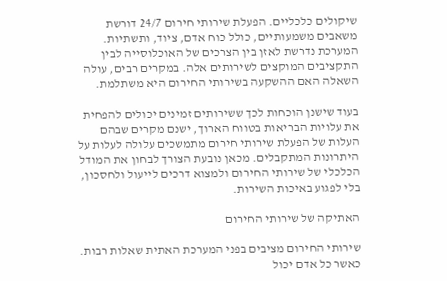שיקולים כלכליים. הפעלת שירותי חירום 24/7 דורשת משאבים משמעותיים, כולל כוח אדם, ציוד, ותשתיות. המערכת נדרשת לאזן בין הצרכים של האוכלוסייה לבין התקציבים המוקצים לשירותים אלה. במקרים רבים, עולה השאלה האם ההשקעה בשירותי החירום היא משתלמת.

בעוד שישנן הוכחות לכך ששירותים זמינים יכולים להפחית את עלויות הבריאות בטווח הארוך, ישנם מקרים שבהם העלות של הפעלת שירותי חירום מתמשכים עלולה לעלות על היתרונות המתקבלים. מכאן נובעת הצורך לבחון את המודל הכלכלי של שירותי החירום ולמצוא דרכים לייעול ולחסכון, בלי לפגוע באיכות השירות.

האתיקה של שירותי החירום

שירותי החירום מציבים בפני המערכת האתית שאלות רבות. כאשר כל אדם יכול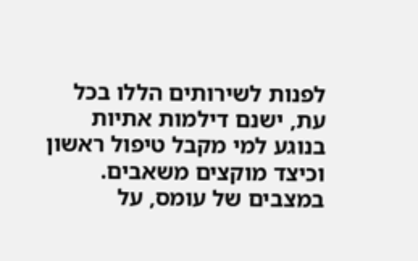לפנות לשירותים הללו בכל עת, ישנם דילמות אתיות בנוגע למי מקבל טיפול ראשון וכיצד מוקצים משאבים. במצבים של עומס, על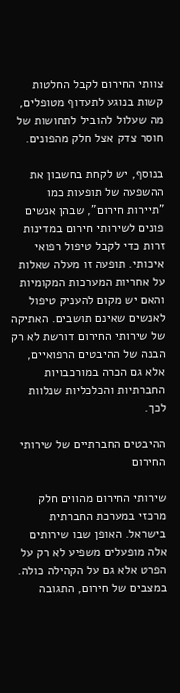צוותי החירום לקבל החלטות קשות בנוגע לתעדוף מטופלים, מה שעלול להוביל לתחושות של חוסר צדק אצל חלק מהפונים.

בנוסף, יש לקחת בחשבון את ההשפעה של תופעות כמו "תיירות חירום", שבהן אנשים פונים לשירותי חירום במדינות זרות כדי לקבל טיפול רפואי איכותי. תופעה זו מעלה שאלות על אחריות המערכות המקומיות והאם יש מקום להעניק טיפול לאנשים שאינם תושבים. האתיקה של שירותי החירום דורשת לא רק הבנה של ההיבטים הרפואיים, אלא גם הכרה במורכבויות החברתיות והכלכליות שנלוות לכך.

ההיבטים החברתיים של שירותי החירום

שירותי החירום מהווים חלק מרכזי במערכת החברתית בישראל. האופן שבו שירותים אלה מופעלים משפיע לא רק על הפרט אלא גם על הקהילה כולה. במצבים של חירום, התגובה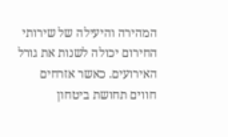המהירה והיעילה של שירותי החירום יכולה לשנות את גורל האירועים. כאשר אזרחים חווים תחושת ביטחון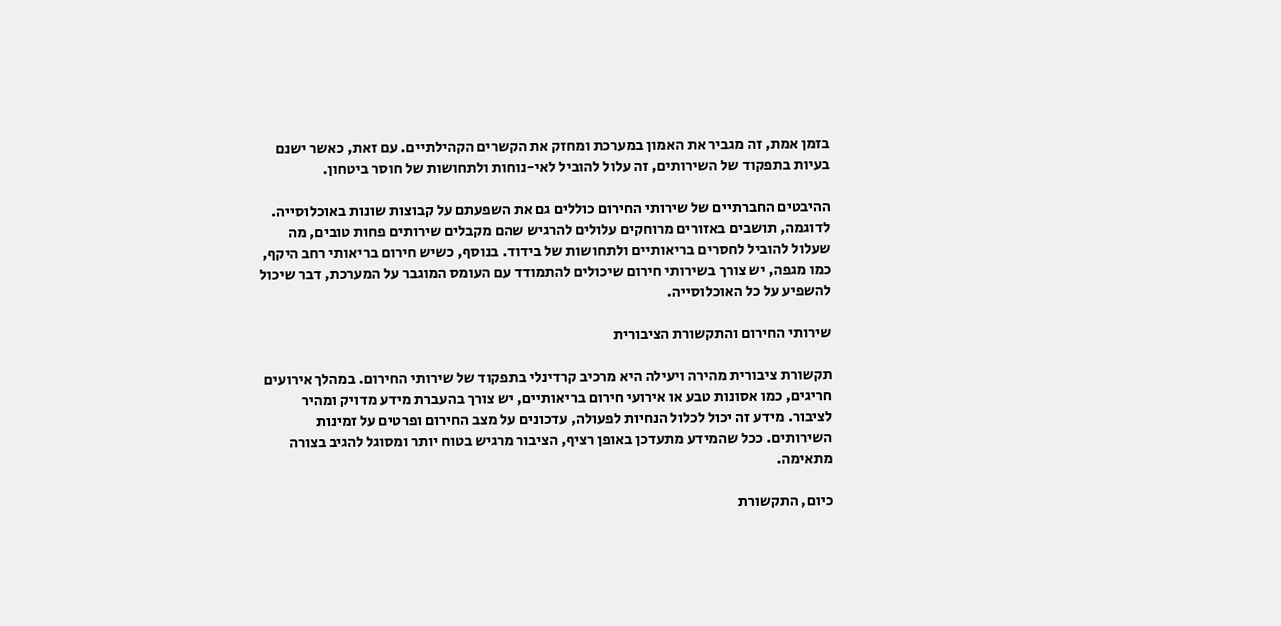בזמן אמת, זה מגביר את האמון במערכת ומחזק את הקשרים הקהילתיים. עם זאת, כאשר ישנם בעיות בתפקוד של השירותים, זה עלול להוביל לאי-נוחות ולתחושות של חוסר ביטחון.

ההיבטים החברתיים של שירותי החירום כוללים גם את השפעתם על קבוצות שונות באוכלוסייה. לדוגמה, תושבים באזורים מרוחקים עלולים להרגיש שהם מקבלים שירותים פחות טובים, מה שעלול להוביל לחסרים בריאותיים ולתחושות של בידוד. בנוסף, כשיש חירום בריאותי רחב היקף, כמו מגפה, יש צורך בשירותי חירום שיכולים להתמודד עם העומס המוגבר על המערכת, דבר שיכול להשפיע על כל האוכלוסייה.

שירותי החירום והתקשורת הציבורית

תקשורת ציבורית מהירה ויעילה היא מרכיב קרדינלי בתפקוד של שירותי החירום. במהלך אירועים חריגים, כמו אסונות טבע או אירועי חירום בריאותיים, יש צורך בהעברת מידע מדויק ומהיר לציבור. מידע זה יכול לכלול הנחיות לפעולה, עדכונים על מצב החירום ופרטים על זמינות השירותים. ככל שהמידע מתעדכן באופן רציף, הציבור מרגיש בטוח יותר ומסוגל להגיב בצורה מתאימה.

כיום, התקשורת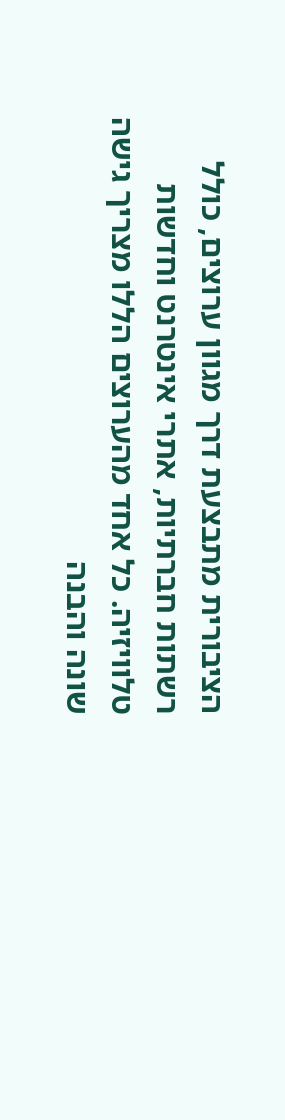הציבורית מתבצעת דרך מגוון ערוצים, כולל רשתות חברתיות, אתרי אינטרנט וחדשות טלוויזיה. כל אחד מהערוצים הללו מצריך גישה שונה והבנה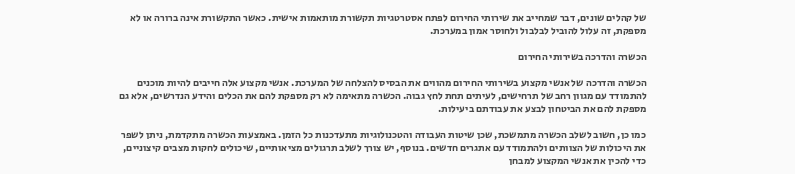של קהלים שונים, דבר שמחייב את שירותי החירום לפתח אסטרטגיות תקשורת מותאמות אישית. כאשר התקשורת אינה ברורה או לא מספקת, זה עלול להוביל לבלבול ולחוסר אמון במערכת.

הכשרה והדרכה בשירותי החירום

הכשרה והדרכה של אנשי מקצוע בשירותי החירום מהווים את הבסיס להצלחה של המערכת. אנשי מקצוע אלה חייבים להיות מוכנים להתמודד עם מגוון רחב של תרחישים, לעיתים תחת לחץ גבוה. הכשרה מתאימה לא רק מספקת להם את הכלים והידע הנדרשים, אלא גם מספקת להם את הביטחון לבצע את עבודתם ביעילות.

כמו כן, חשוב לשלב הכשרה מתמשכת, שכן שיטות העבודה והטכנולוגיות מתעדכנות כל הזמן. באמצעות הכשרה מתקדמת, ניתן לשפר את היכולות של הצוותים ולהתמודד עם אתגרים חדשים. בנוסף, יש צורך לשלב תרגולים מציאותיים, שיכולים לחקות מצבים קיצוניים, כדי להכין את אנשי המקצוע למבחן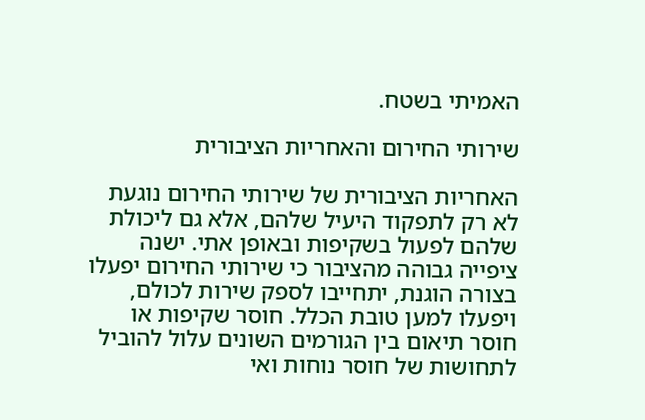האמיתי בשטח.

שירותי החירום והאחריות הציבורית

האחריות הציבורית של שירותי החירום נוגעת לא רק לתפקוד היעיל שלהם, אלא גם ליכולת שלהם לפעול בשקיפות ובאופן אתי. ישנה ציפייה גבוהה מהציבור כי שירותי החירום יפעלו בצורה הוגנת, יתחייבו לספק שירות לכולם, ויפעלו למען טובת הכלל. חוסר שקיפות או חוסר תיאום בין הגורמים השונים עלול להוביל לתחושות של חוסר נוחות ואי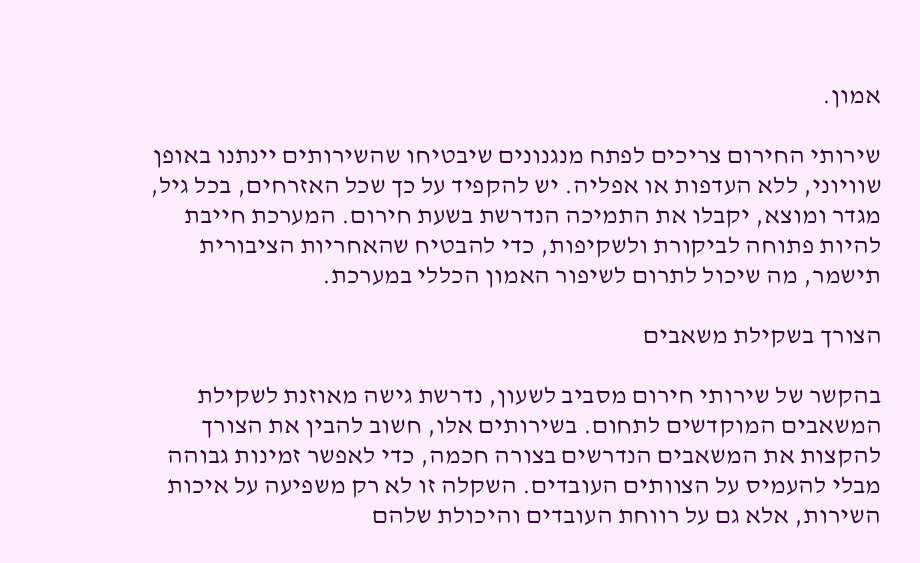אמון.

שירותי החירום צריכים לפתח מנגנונים שיבטיחו שהשירותים יינתנו באופן שוויוני, ללא העדפות או אפליה. יש להקפיד על כך שכל האזרחים, בכל גיל, מגדר ומוצא, יקבלו את התמיכה הנדרשת בשעת חירום. המערכת חייבת להיות פתוחה לביקורת ולשקיפות, כדי להבטיח שהאחריות הציבורית תישמר, מה שיכול לתרום לשיפור האמון הכללי במערכת.

הצורך בשקילת משאבים

בהקשר של שירותי חירום מסביב לשעון, נדרשת גישה מאוזנת לשקילת המשאבים המוקדשים לתחום. בשירותים אלו, חשוב להבין את הצורך להקצות את המשאבים הנדרשים בצורה חכמה, כדי לאפשר זמינות גבוהה מבלי להעמיס על הצוותים העובדים. השקלה זו לא רק משפיעה על איכות השירות, אלא גם על רווחת העובדים והיכולת שלהם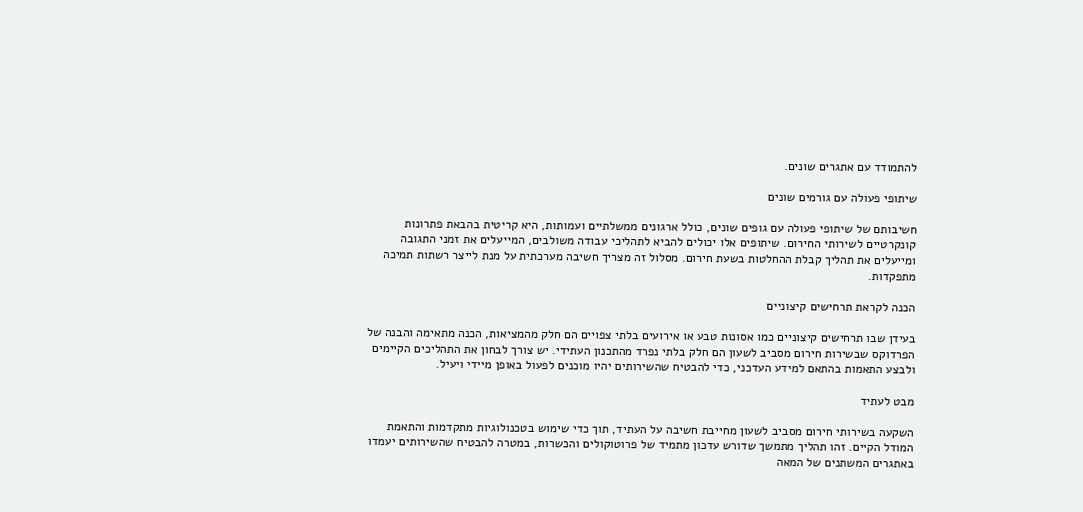להתמודד עם אתגרים שונים.

שיתופי פעולה עם גורמים שונים

חשיבותם של שיתופי פעולה עם גופים שונים, כולל ארגונים ממשלתיים ועמותות, היא קריטית בהבאת פתרונות קונקרטיים לשירותי החירום. שיתופים אלו יכולים להביא לתהליכי עבודה משולבים, המייעלים את זמני התגובה ומייעלים את תהליך קבלת ההחלטות בשעת חירום. מסלול זה מצריך חשיבה מערכתית על מנת לייצר רשתות תמיכה מתפקדות.

הכנה לקראת תרחישים קיצוניים

בעידן שבו תרחישים קיצוניים כמו אסונות טבע או אירועים בלתי צפויים הם חלק מהמציאות, הכנה מתאימה והבנה של הפרדוקס שבשירות חירום מסביב לשעון הם חלק בלתי נפרד מהתכנון העתידי. יש צורך לבחון את התהליכים הקיימים ולבצע התאמות בהתאם למידע העדכני, כדי להבטיח שהשירותים יהיו מוכנים לפעול באופן מיידי ויעיל.

מבט לעתיד

השקעה בשירותי חירום מסביב לשעון מחייבת חשיבה על העתיד, תוך כדי שימוש בטכנולוגיות מתקדמות והתאמת המודל הקיים. זהו תהליך מתמשך שדורש עדכון מתמיד של פרוטוקולים והכשרות, במטרה להבטיח שהשירותים יעמדו באתגרים המשתנים של המאה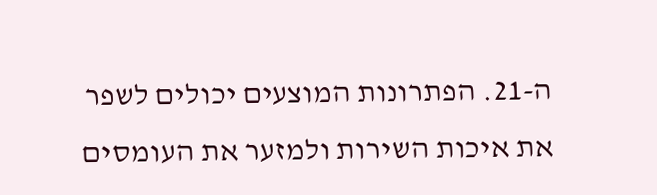ה-21. הפתרונות המוצעים יכולים לשפר את איכות השירות ולמזער את העומסים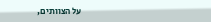על הצוותים,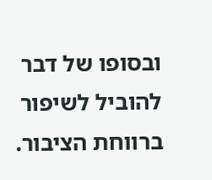ובסופו של דבר להוביל לשיפור ברווחת הציבור.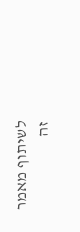לשיתוף מאמר זה